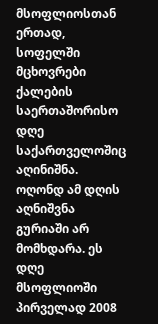მსოფლიოსთან ერთად, სოფელში მცხოვრები ქალების საერთაშორისო დღე საქართველოშიც აღინიშნა. ოღონდ ამ დღის აღნიშვნა გურიაში არ მომხდარა. ეს დღე მსოფლიოში პირველად 2008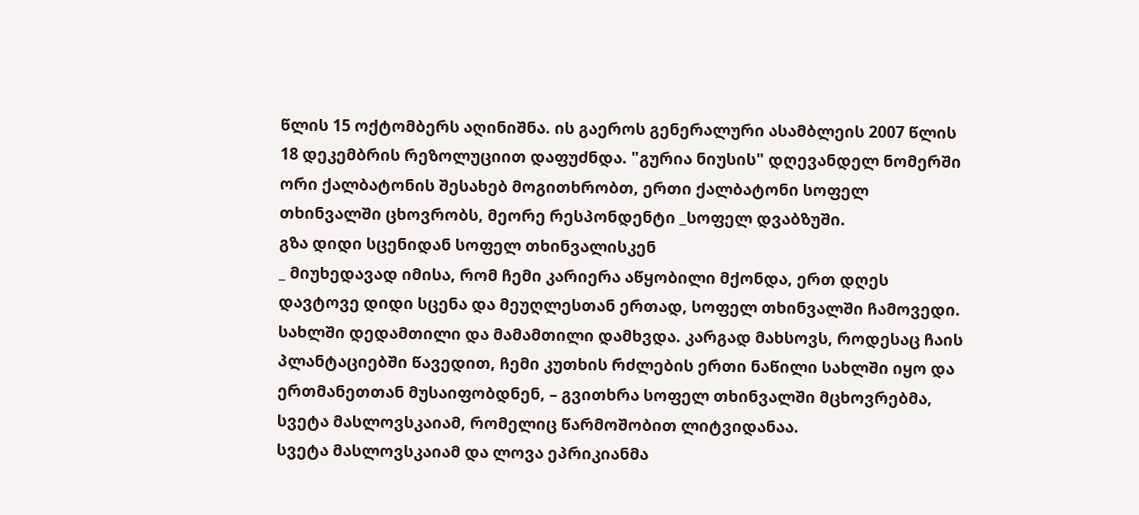წლის 15 ოქტომბერს აღინიშნა. ის გაეროს გენერალური ასამბლეის 2007 წლის 18 დეკემბრის რეზოლუციით დაფუძნდა. "გურია ნიუსის" დღევანდელ ნომერში ორი ქალბატონის შესახებ მოგითხრობთ, ერთი ქალბატონი სოფელ თხინვალში ცხოვრობს, მეორე რესპონდენტი _სოფელ დვაბზუში.
გზა დიდი სცენიდან სოფელ თხინვალისკენ
_ მიუხედავად იმისა, რომ ჩემი კარიერა აწყობილი მქონდა, ერთ დღეს დავტოვე დიდი სცენა და მეუღლესთან ერთად, სოფელ თხინვალში ჩამოვედი. სახლში დედამთილი და მამამთილი დამხვდა. კარგად მახსოვს, როდესაც ჩაის პლანტაციებში წავედით, ჩემი კუთხის რძლების ერთი ნაწილი სახლში იყო და ერთმანეთთან მუსაიფობდნენ, – გვითხრა სოფელ თხინვალში მცხოვრებმა, სვეტა მასლოვსკაიამ, რომელიც წარმოშობით ლიტვიდანაა.
სვეტა მასლოვსკაიამ და ლოვა ეპრიკიანმა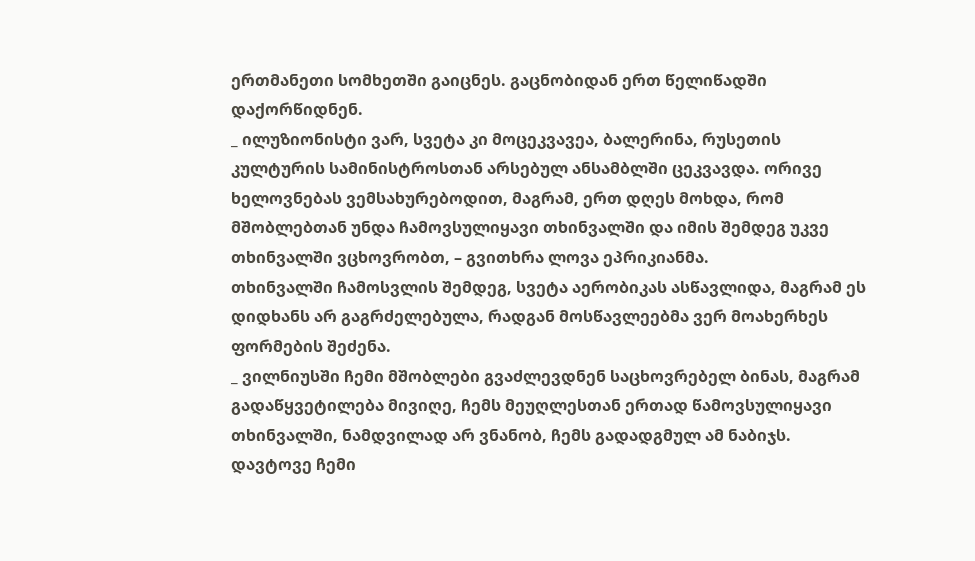ერთმანეთი სომხეთში გაიცნეს. გაცნობიდან ერთ წელიწადში დაქორწიდნენ.
_ ილუზიონისტი ვარ, სვეტა კი მოცეკვავეა, ბალერინა, რუსეთის კულტურის სამინისტროსთან არსებულ ანსამბლში ცეკვავდა. ორივე ხელოვნებას ვემსახურებოდით, მაგრამ, ერთ დღეს მოხდა, რომ მშობლებთან უნდა ჩამოვსულიყავი თხინვალში და იმის შემდეგ უკვე თხინვალში ვცხოვრობთ, – გვითხრა ლოვა ეპრიკიანმა.
თხინვალში ჩამოსვლის შემდეგ, სვეტა აერობიკას ასწავლიდა, მაგრამ ეს დიდხანს არ გაგრძელებულა, რადგან მოსწავლეებმა ვერ მოახერხეს ფორმების შეძენა.
_ ვილნიუსში ჩემი მშობლები გვაძლევდნენ საცხოვრებელ ბინას, მაგრამ გადაწყვეტილება მივიღე, ჩემს მეუღლესთან ერთად წამოვსულიყავი თხინვალში, ნამდვილად არ ვნანობ, ჩემს გადადგმულ ამ ნაბიჯს. დავტოვე ჩემი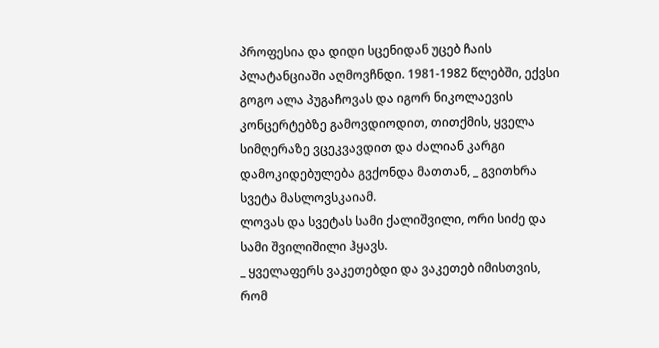პროფესია და დიდი სცენიდან უცებ ჩაის პლატანციაში აღმოვჩნდი. 1981-1982 წლებში, ექვსი გოგო ალა პუგაჩოვას და იგორ ნიკოლაევის კონცერტებზე გამოვდიოდით, თითქმის, ყველა სიმღერაზე ვცეკვავდით და ძალიან კარგი დამოკიდებულება გვქონდა მათთან, _ გვითხრა სვეტა მასლოვსკაიამ.
ლოვას და სვეტას სამი ქალიშვილი, ორი სიძე და სამი შვილიშილი ჰყავს.
_ ყველაფერს ვაკეთებდი და ვაკეთებ იმისთვის, რომ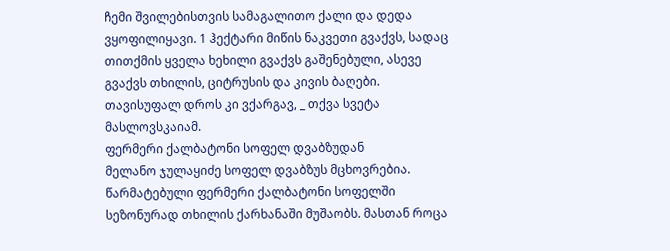ჩემი შვილებისთვის სამაგალითო ქალი და დედა ვყოფილიყავი. 1 ჰექტარი მიწის ნაკვეთი გვაქვს, სადაც თითქმის ყველა ხეხილი გვაქვს გაშენებული, ასევე გვაქვს თხილის, ციტრუსის და კივის ბაღები. თავისუფალ დროს კი ვქარგავ, _ თქვა სვეტა მასლოვსკაიამ.
ფერმერი ქალბატონი სოფელ დვაბზუდან
მელანო ჯულაყიძე სოფელ დვაბზუს მცხოვრებია. წარმატებული ფერმერი ქალბატონი სოფელში სეზონურად თხილის ქარხანაში მუშაობს. მასთან როცა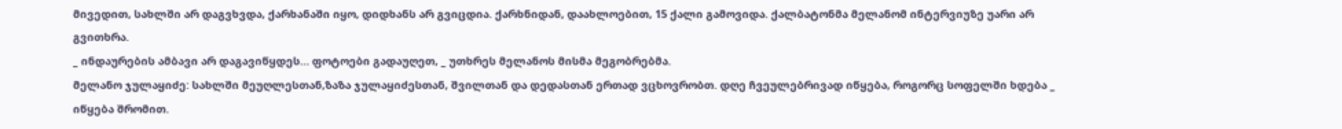მივედით, სახლში არ დაგვხვდა, ქარხანაში იყო, დიდხანს არ გვიცდია. ქარხნიდან, დაახლოებით, 15 ქალი გამოვიდა. ქალბატონმა მელანომ ინტერვიუზე უარი არ გვითხრა.
_ ინდაურების ამბავი არ დაგავიწყდეს… ფოტოები გადაუღეთ, _ უთხრეს მელანოს მისმა მეგობრებმა.
მელანო ჯულაყიძე: სახლში მეუღლესთან,ზაზა ჯულაყიძესთან, შვილთან და დედასთან ერთად ვცხოვრობთ. დღე ჩვეულებრივად იწყება, როგორც სოფელში ხდება _ იწყება შრომით.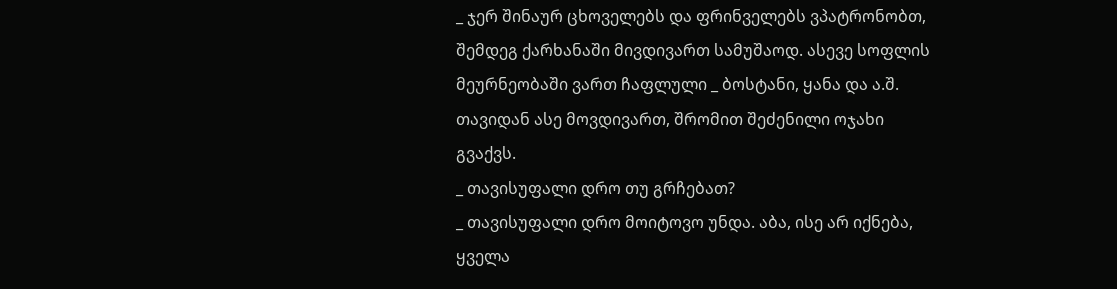_ ჯერ შინაურ ცხოველებს და ფრინველებს ვპატრონობთ, შემდეგ ქარხანაში მივდივართ სამუშაოდ. ასევე სოფლის მეურნეობაში ვართ ჩაფლული _ ბოსტანი, ყანა და ა.შ. თავიდან ასე მოვდივართ, შრომით შეძენილი ოჯახი გვაქვს.
_ თავისუფალი დრო თუ გრჩებათ?
_ თავისუფალი დრო მოიტოვო უნდა. აბა, ისე არ იქნება, ყველა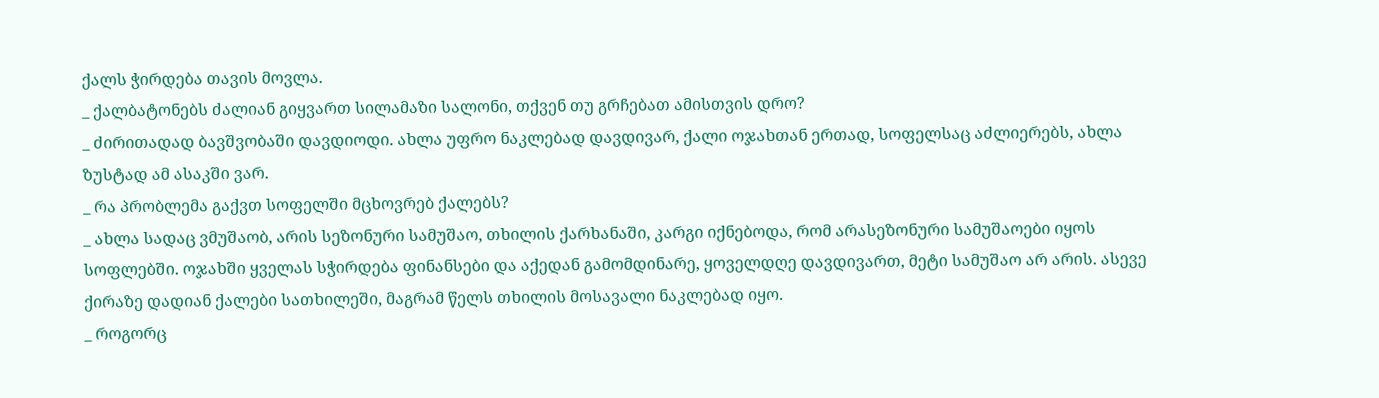ქალს ჭირდება თავის მოვლა.
_ ქალბატონებს ძალიან გიყვართ სილამაზი სალონი, თქვენ თუ გრჩებათ ამისთვის დრო?
_ ძირითადად ბავშვობაში დავდიოდი. ახლა უფრო ნაკლებად დავდივარ, ქალი ოჯახთან ერთად, სოფელსაც აძლიერებს, ახლა ზუსტად ამ ასაკში ვარ.
_ რა პრობლემა გაქვთ სოფელში მცხოვრებ ქალებს?
_ ახლა სადაც ვმუშაობ, არის სეზონური სამუშაო, თხილის ქარხანაში, კარგი იქნებოდა, რომ არასეზონური სამუშაოები იყოს სოფლებში. ოჯახში ყველას სჭირდება ფინანსები და აქედან გამომდინარე, ყოველდღე დავდივართ, მეტი სამუშაო არ არის. ასევე ქირაზე დადიან ქალები სათხილეში, მაგრამ წელს თხილის მოსავალი ნაკლებად იყო.
_ როგორც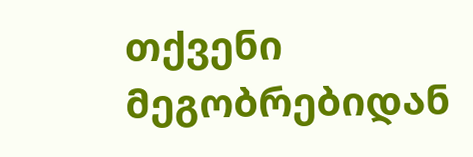თქვენი მეგობრებიდან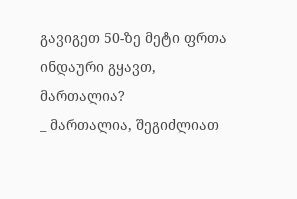გავიგეთ 50-ზე მეტი ფრთა ინდაური გყავთ, მართალია?
_ მართალია, შეგიძლიათ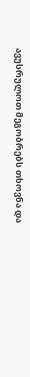ავუსრულოთ მეგობრებს თხოვნა და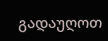გადაუღოთ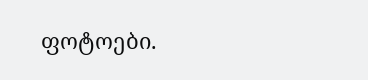ფოტოები.